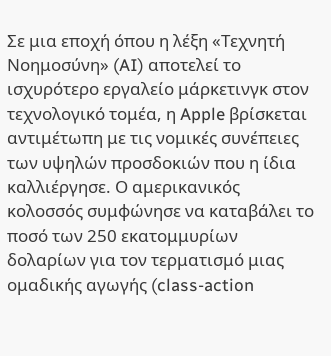Σε μια εποχή όπου η λέξη «Τεχνητή Νοημοσύνη» (AI) αποτελεί το ισχυρότερο εργαλείο μάρκετινγκ στον τεχνολογικό τομέα, η Apple βρίσκεται αντιμέτωπη με τις νομικές συνέπειες των υψηλών προσδοκιών που η ίδια καλλιέργησε. Ο αμερικανικός κολοσσός συμφώνησε να καταβάλει το ποσό των 250 εκατομμυρίων δολαρίων για τον τερματισμό μιας ομαδικής αγωγής (class-action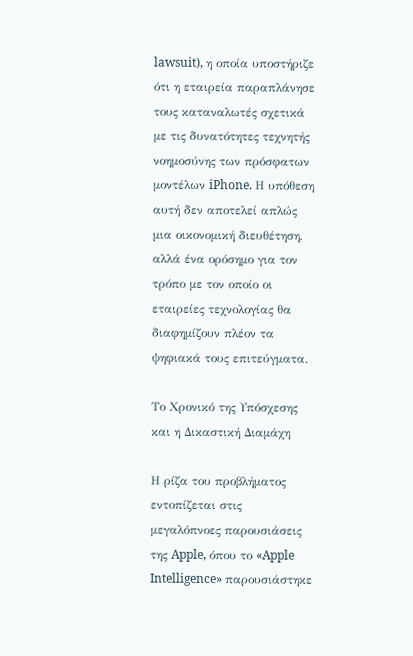lawsuit), η οποία υποστήριζε ότι η εταιρεία παραπλάνησε τους καταναλωτές σχετικά με τις δυνατότητες τεχνητής νοημοσύνης των πρόσφατων μοντέλων iPhone. Η υπόθεση αυτή δεν αποτελεί απλώς μια οικονομική διευθέτηση, αλλά ένα ορόσημο για τον τρόπο με τον οποίο οι εταιρείες τεχνολογίας θα διαφημίζουν πλέον τα ψηφιακά τους επιτεύγματα.

Το Χρονικό της Υπόσχεσης και η Δικαστική Διαμάχη

Η ρίζα του προβλήματος εντοπίζεται στις μεγαλόπνοες παρουσιάσεις της Apple, όπου το «Apple Intelligence» παρουσιάστηκε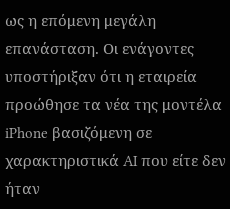ως η επόμενη μεγάλη επανάσταση. Οι ενάγοντες υποστήριξαν ότι η εταιρεία προώθησε τα νέα της μοντέλα iPhone βασιζόμενη σε χαρακτηριστικά AI που είτε δεν ήταν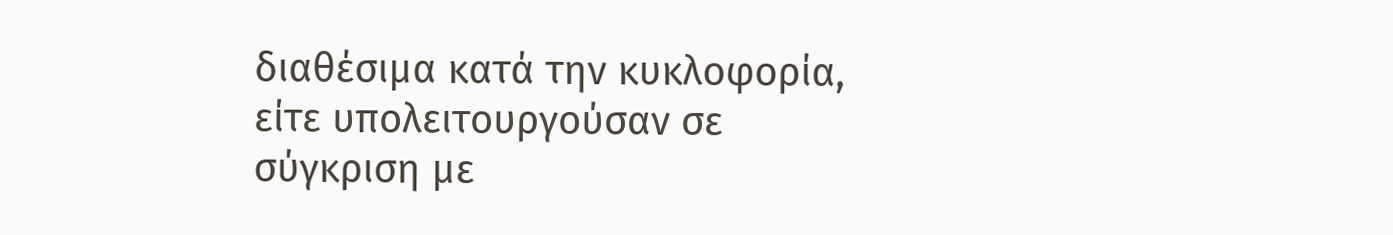διαθέσιμα κατά την κυκλοφορία, είτε υπολειτουργούσαν σε σύγκριση με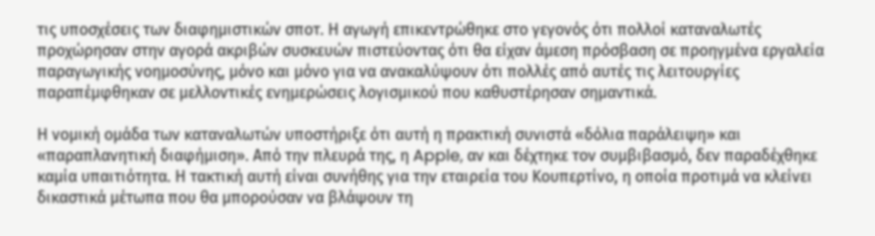τις υποσχέσεις των διαφημιστικών σποτ. Η αγωγή επικεντρώθηκε στο γεγονός ότι πολλοί καταναλωτές προχώρησαν στην αγορά ακριβών συσκευών πιστεύοντας ότι θα είχαν άμεση πρόσβαση σε προηγμένα εργαλεία παραγωγικής νοημοσύνης, μόνο και μόνο για να ανακαλύψουν ότι πολλές από αυτές τις λειτουργίες παραπέμφθηκαν σε μελλοντικές ενημερώσεις λογισμικού που καθυστέρησαν σημαντικά.

Η νομική ομάδα των καταναλωτών υποστήριξε ότι αυτή η πρακτική συνιστά «δόλια παράλειψη» και «παραπλανητική διαφήμιση». Από την πλευρά της, η Apple, αν και δέχτηκε τον συμβιβασμό, δεν παραδέχθηκε καμία υπαιτιότητα. Η τακτική αυτή είναι συνήθης για την εταιρεία του Κουπερτίνο, η οποία προτιμά να κλείνει δικαστικά μέτωπα που θα μπορούσαν να βλάψουν τη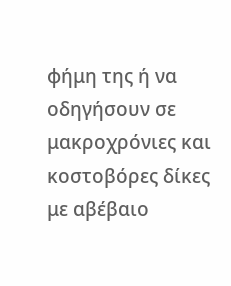φήμη της ή να οδηγήσουν σε μακροχρόνιες και κοστοβόρες δίκες με αβέβαιο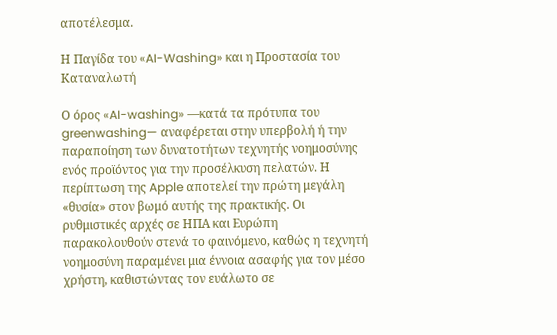αποτέλεσμα.

Η Παγίδα του «AI-Washing» και η Προστασία του Καταναλωτή

Ο όρος «AI-washing» —κατά τα πρότυπα του greenwashing— αναφέρεται στην υπερβολή ή την παραποίηση των δυνατοτήτων τεχνητής νοημοσύνης ενός προϊόντος για την προσέλκυση πελατών. Η περίπτωση της Apple αποτελεί την πρώτη μεγάλη «θυσία» στον βωμό αυτής της πρακτικής. Οι ρυθμιστικές αρχές σε ΗΠΑ και Ευρώπη παρακολουθούν στενά το φαινόμενο, καθώς η τεχνητή νοημοσύνη παραμένει μια έννοια ασαφής για τον μέσο χρήστη, καθιστώντας τον ευάλωτο σε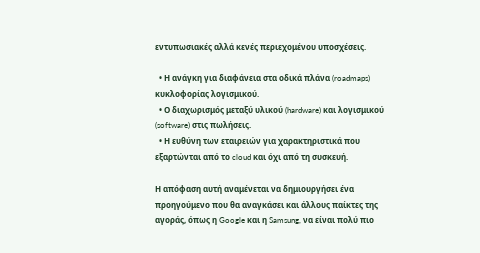εντυπωσιακές αλλά κενές περιεχομένου υποσχέσεις.

  • Η ανάγκη για διαφάνεια στα οδικά πλάνα (roadmaps) κυκλοφορίας λογισμικού.
  • Ο διαχωρισμός μεταξύ υλικού (hardware) και λογισμικού (software) στις πωλήσεις.
  • Η ευθύνη των εταιρειών για χαρακτηριστικά που εξαρτώνται από το cloud και όχι από τη συσκευή.

Η απόφαση αυτή αναμένεται να δημιουργήσει ένα προηγούμενο που θα αναγκάσει και άλλους παίκτες της αγοράς, όπως η Google και η Samsung, να είναι πολύ πιο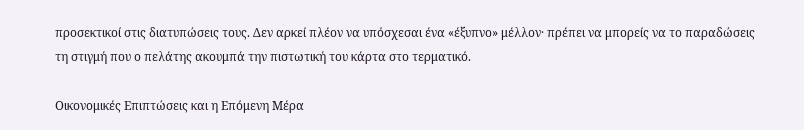προσεκτικοί στις διατυπώσεις τους. Δεν αρκεί πλέον να υπόσχεσαι ένα «έξυπνο» μέλλον· πρέπει να μπορείς να το παραδώσεις τη στιγμή που ο πελάτης ακουμπά την πιστωτική του κάρτα στο τερματικό.

Οικονομικές Επιπτώσεις και η Επόμενη Μέρα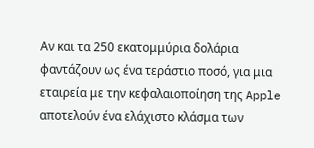Αν και τα 250 εκατομμύρια δολάρια φαντάζουν ως ένα τεράστιο ποσό, για μια εταιρεία με την κεφαλαιοποίηση της Apple αποτελούν ένα ελάχιστο κλάσμα των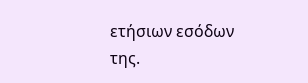ετήσιων εσόδων της.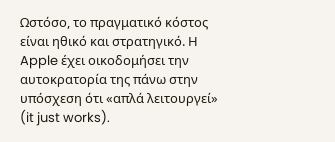Ωστόσο, το πραγματικό κόστος είναι ηθικό και στρατηγικό. Η Apple έχει οικοδομήσει την αυτοκρατορία της πάνω στην υπόσχεση ότι «απλά λειτουργεί» (it just works).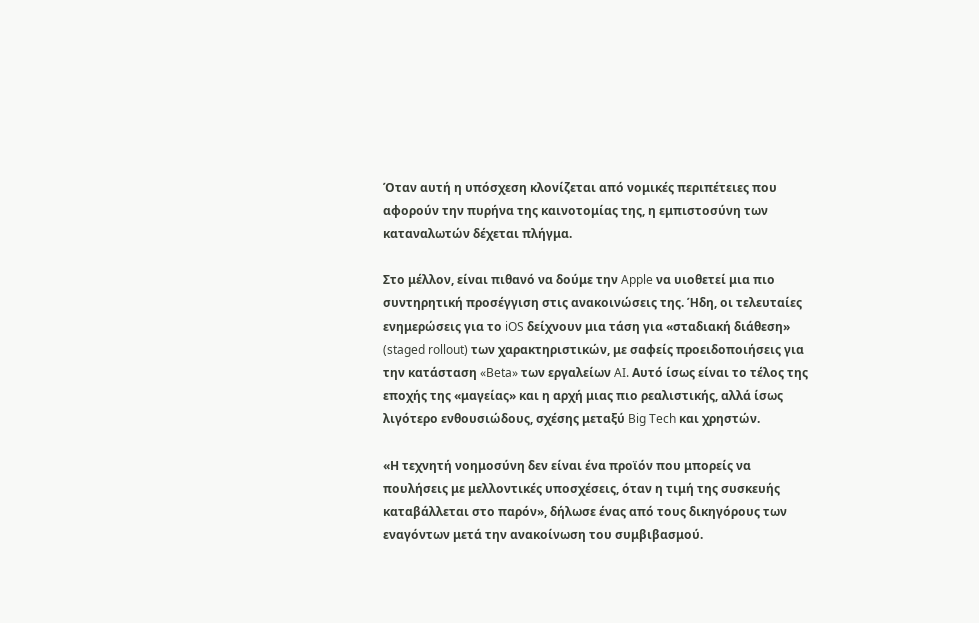Όταν αυτή η υπόσχεση κλονίζεται από νομικές περιπέτειες που αφορούν την πυρήνα της καινοτομίας της, η εμπιστοσύνη των καταναλωτών δέχεται πλήγμα.

Στο μέλλον, είναι πιθανό να δούμε την Apple να υιοθετεί μια πιο συντηρητική προσέγγιση στις ανακοινώσεις της. Ήδη, οι τελευταίες ενημερώσεις για το iOS δείχνουν μια τάση για «σταδιακή διάθεση» (staged rollout) των χαρακτηριστικών, με σαφείς προειδοποιήσεις για την κατάσταση «Beta» των εργαλείων AI. Αυτό ίσως είναι το τέλος της εποχής της «μαγείας» και η αρχή μιας πιο ρεαλιστικής, αλλά ίσως λιγότερο ενθουσιώδους, σχέσης μεταξύ Big Tech και χρηστών.

«Η τεχνητή νοημοσύνη δεν είναι ένα προϊόν που μπορείς να πουλήσεις με μελλοντικές υποσχέσεις, όταν η τιμή της συσκευής καταβάλλεται στο παρόν», δήλωσε ένας από τους δικηγόρους των εναγόντων μετά την ανακοίνωση του συμβιβασμού.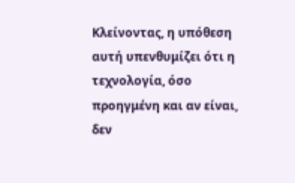Κλείνοντας, η υπόθεση αυτή υπενθυμίζει ότι η τεχνολογία, όσο προηγμένη και αν είναι, δεν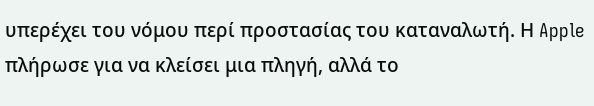υπερέχει του νόμου περί προστασίας του καταναλωτή. Η Apple πλήρωσε για να κλείσει μια πληγή, αλλά το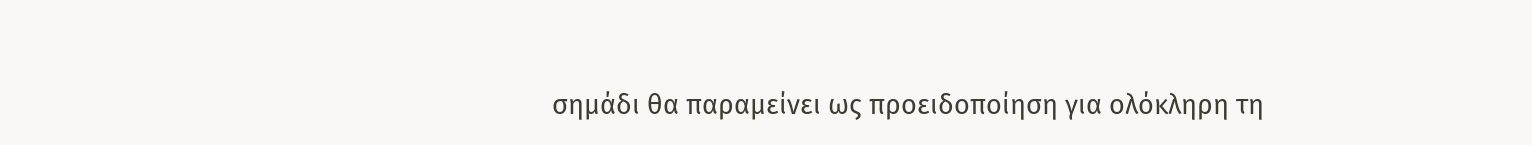σημάδι θα παραμείνει ως προειδοποίηση για ολόκληρη τη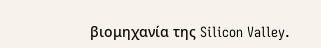βιομηχανία της Silicon Valley.